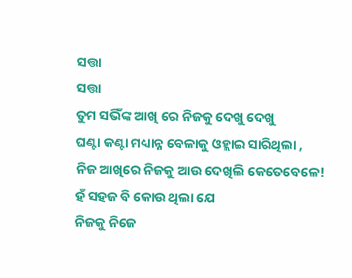ସତ୍ତା
ସତ୍ତା
ତୁମ ସଭିଁଙ୍କ ଆଖି ରେ ନିଜକୁ ଦେଖୁ ଦେଖୁ
ଘଣ୍ଟା କଣ୍ଟା ମଧ୍ୟାନ୍ନ ବେଳାକୁ ଓହ୍ଲାଇ ସାରିଥିଲା ,
ନିଜ ଆଖିରେ ନିଜକୁ ଆଉ ଦେଖିଲି କେତେବେଳେ!
ହଁ ସହଜ ବି କୋଉ ଥିଲା ଯେ
ନିଜକୁ ନିଜେ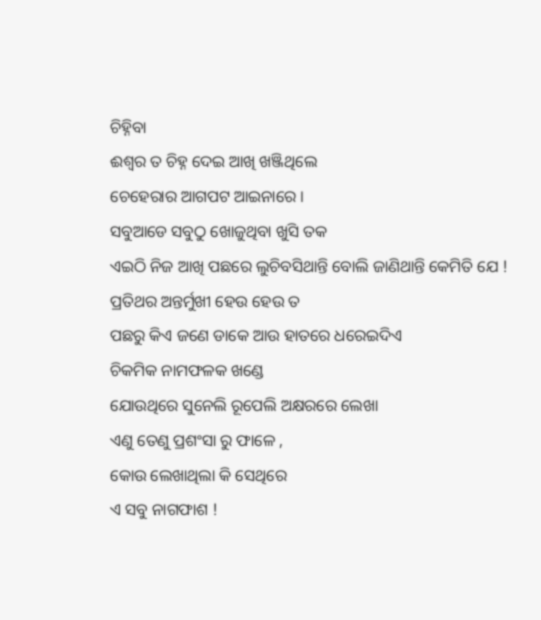ଚିହ୍ନିବା
ଈଶ୍ବର ତ ଚିହ୍ନ ଦେଇ ଆଖି ଖଞ୍ଜିଥିଲେ
ଚେହେରାର ଆଗପଟ ଆଇନାରେ ।
ସବୁଆଡେ ସବୁଠୁ ଖୋଜୁଥିବା ଖୁସି ତକ
ଏଇଠି ନିଜ ଆଖି ପଛରେ ଲୁଚିବସିଥାନ୍ତି ବୋଲି ଜାଣିଥାନ୍ତି କେମିତି ଯେ !
ପ୍ରତିଥର ଅନ୍ତର୍ମୁଖୀ ହେଉ ହେଉ ତ
ପଛରୁ କିଏ ଜଣେ ଡାକେ ଆଉ ହାତରେ ଧରେଇଦିଏ
ଚିକମିକ ନାମଫଳକ ଖଣ୍ଡେ
ଯୋଉଥିରେ ସୁନେଲି ରୂପେଲି ଅକ୍ଷରରେ ଲେଖା
ଏଣୁ ତେଣୁ ପ୍ରଶଂସା ରୁ ଫାଳେ ,
କୋଉ ଲେଖାଥିଲା କି ସେଥିରେ
ଏ ସବୁ ନାଗଫାଶ !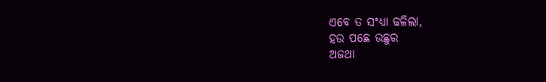ଏବେ ତ ସଂଧ୍ୟା ଢଳିଲା,
ହଉ ପଛେ ଉଛୁର
ଅଜଥା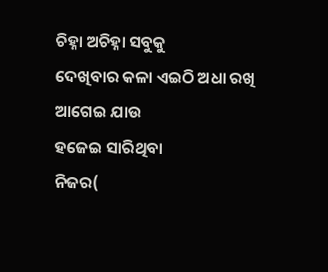ଚିହ୍ନା ଅଚିହ୍ନା ସବୁକୁ
ଦେଖିବାର କଳା ଏଇଠି ଅଧା ରଖି
ଆଗେଇ ଯାଉ
ହଜେଇ ସାରିଥିବା
ନିଜର(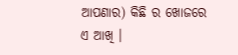ଆପଣାର) କିଛି ର ଖୋଜରେ
ଏ ଆଖି ।